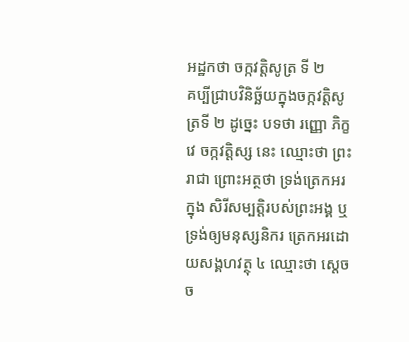អដ្ឋកថា ចក្កវត្តិសូត្រ ទី ២
គប្បីជ្រាបវិនិច្ឆ័យក្នុងចក្កវត្តិសូត្រទី ២ ដូច្នេះ បទថា រញ្ញោ ភិក្ខវេ ចក្កវត្តិស្ស នេះ ឈ្មោះថា ព្រះរាជា ព្រោះអត្ថថា ទ្រង់ត្រេកអរក្នុង សិរីសម្បត្តិរបស់ព្រះអង្គ ឬទ្រង់ឲ្យមនុស្សនិករ ត្រេកអរដោយសង្គហវត្ថុ ៤ ឈ្មោះថា ស្តេចច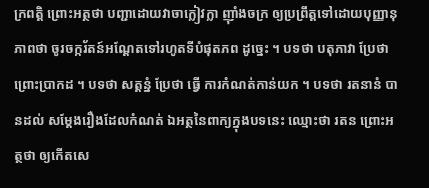ក្រពត្តិ ព្រោះអត្ថថា បញ្ជាដោយវាចាក្លៀវក្លា ញ៉ាំងចក្រ ឲ្យប្រព្រឹត្តទៅដោយបុញ្ញានុភាពថា ចូរចក្ករ័តន៍អណ្តែតទៅរហូតទីបំផុតភព ដូច្នេះ ។ បទថា បតុភាវា ប្រែថា ព្រោះប្រាកដ ។ បទថា សត្តន្នំ ប្រែថា ធ្វើ ការកំណត់កាន់យក ។ បទថា រតនានំ បានដល់ សម្តែងរឿងដែលកំណត់ ឯអត្ថនៃពាក្យក្នុងបទនេះ ឈ្មោះថា រតន ព្រោះអត្ថថា ឲ្យកើតសេ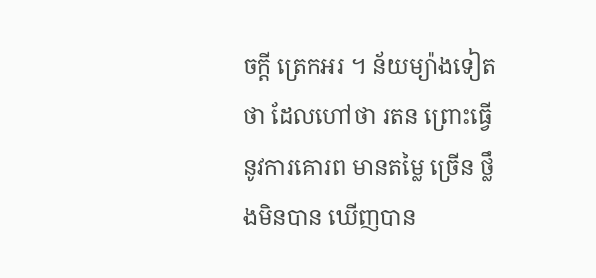ចក្តី ត្រេកអរ ។ ន័យម្យ៉ាងទៀតថា ដែលហៅថា រតន ព្រោះធ្វើនូវការគោរព មានតម្លៃ ច្រើន ថ្លឹងមិនបាន ឃើញបាន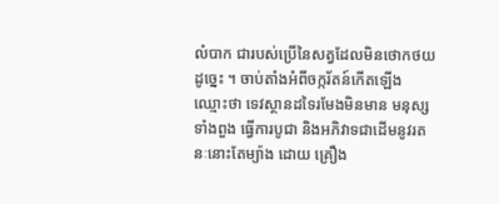លំបាក ជារបស់ប្រើនៃសត្វដែលមិនថោកថយ ដូច្នេះ ។ ចាប់តាំងអំពីចក្ករ័តន៍កើតឡើង ឈ្មោះថា ទេវស្ថានដទៃរមែងមិនមាន មនុស្សទាំងពួង ធ្វើការបូជា និងអភិវាទជាដើមនូវរតនៈនោះតែម្យ៉ាង ដោយ គ្រឿង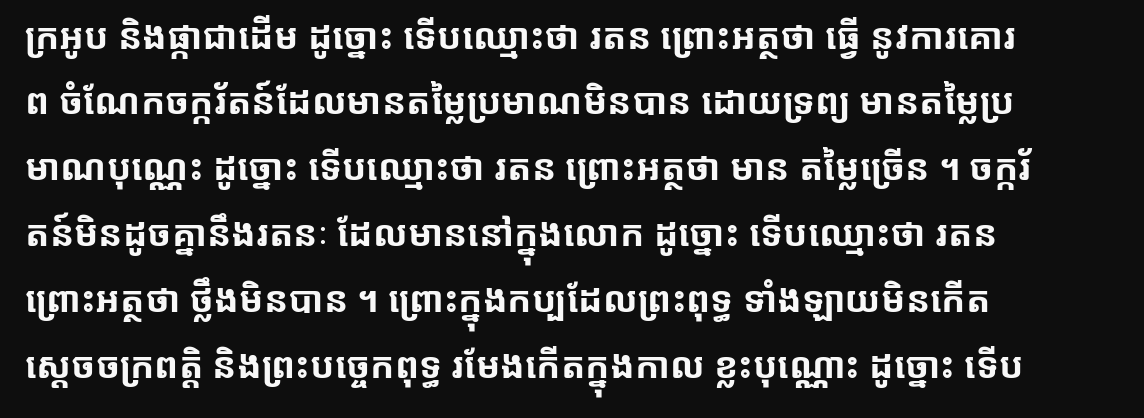ក្រអូប និងផ្កាជាដើម ដូច្នោះ ទើបឈ្មោះថា រតន ព្រោះអត្ថថា ធ្វើ នូវការគោរព ចំណែកចក្ករ័តន៍ដែលមានតម្លៃប្រមាណមិនបាន ដោយទ្រព្យ មានតម្លៃប្រមាណបុណ្ណេះ ដូច្នោះ ទើបឈ្មោះថា រតន ព្រោះអត្ថថា មាន តម្លៃច្រើន ។ ចក្ករ័តន៍មិនដូចគ្នានឹងរតនៈ ដែលមាននៅក្នុងលោក ដូច្នោះ ទើបឈ្មោះថា រតន ព្រោះអត្ថថា ថ្លឹងមិនបាន ។ ព្រោះក្នុងកប្បដែលព្រះពុទ្ធ ទាំងឡាយមិនកើត ស្តេចចក្រពត្តិ និងព្រះបច្ចេកពុទ្ធ រមែងកើតក្នុងកាល ខ្លះបុណ្ណោះ ដូច្នោះ ទើប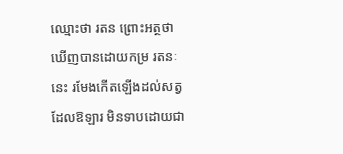ឈ្មោះថា រតន ព្រោះអត្ថថា ឃើញបានដោយកម្រ រតនៈនេះ រមែងកើតឡើងដល់សត្វដែលឱឡារ មិនទាបដោយជា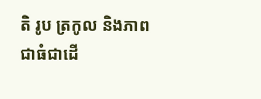តិ រូប ត្រកូល និងភាពជាធំជាដើ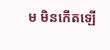ម មិនកើតឡើ